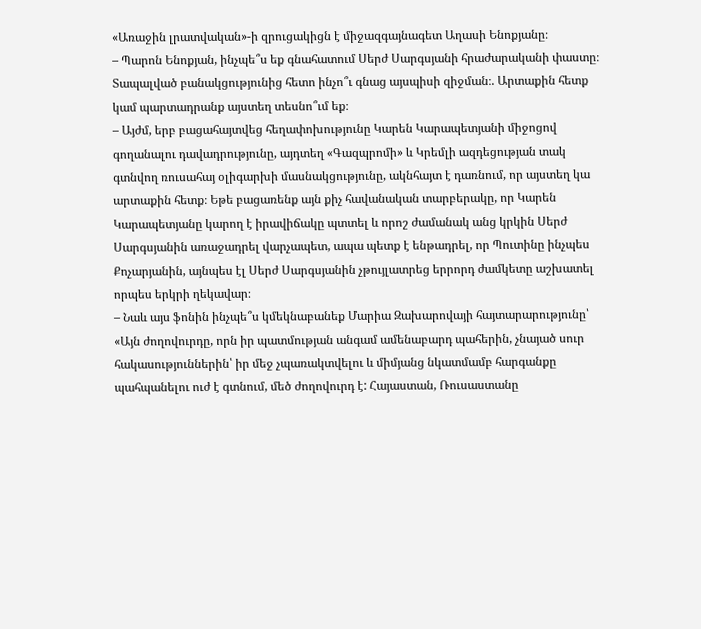«Առաջին լրատվական»-ի զրուցակիցն է միջազգայնագետ Աղասի Ենոքյանը։
– Պարոն Ենոքյան, ինչպե՞ս եք գնահատում Սերժ Սարգսյանի հրաժարականի փաստը։ Տապալված բանակցությունից հետո ինչո՞ւ գնաց այսպիսի զիջման։. Արտաքին հետք կամ պարտադրանք այստեղ տեսնո՞ւմ եք։
– Այժմ, երբ բացահայտվեց հեղափոխությունը Կարեն Կարապետյանի միջոցով գողանալու դավադրությունը, այդտեղ «Գազպրոմի» և Կրեմլի ազդեցության տակ գտնվող ռուսահայ օլիգարխի մասնակցությունը, ակնհայտ է դառնում, որ այստեղ կա արտաքին հետք։ Եթե բացառենք այն քիչ հավանական տարբերակը, որ Կարեն Կարապետյանը կարող է իրավիճակը պտտել և որոշ ժամանակ անց կրկին Սերժ Սարգսյանին առաջադրել վարչապետ, ապա պետք է ենթադրել, որ Պուտինը ինչպես Քոչարյանին, այնպես էլ Սերժ Սարգսյանին չթույլատրեց երրորդ ժամկետը աշխատել որպես երկրի ղեկավար։
– Նաև այս ֆոնին ինչպե՞ս կմեկնաբանեք Մարիա Զախարովայի հայտարարությունը՝ «Այն ժողովուրդը, որն իր պատմության անգամ ամենաբարդ պահերին, չնայած սուր հակասություններին՝ իր մեջ չպառակտվելու և միմյանց նկատմամբ հարգանքը պահպանելու ուժ է գտնում, մեծ ժողովուրդ է: Հայաստան, Ռուսաստանը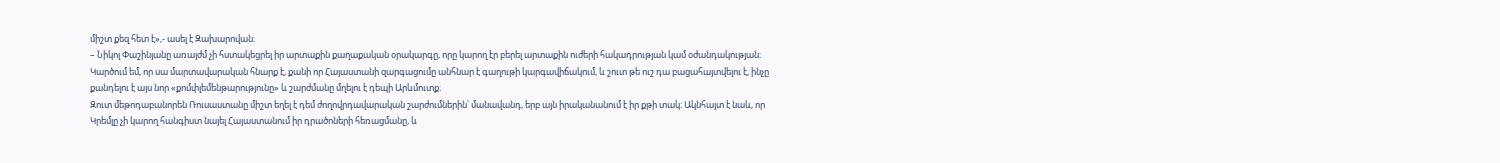միշտ քեզ հետ է»,- ասել է Զախարովան։
– Նիկոլ Փաշինյանը առայժմ չի հստակեցրել իր արտաքին քաղաքական օրակարգը, որը կարող էր բերել արտաքին ուժերի հակադրության կամ օժանդակության։ Կարծում եմ, որ սա մարտավարական հնարք է, քանի որ Հայաստանի զարգացումը անհնար է գաղութի կարգավիճակում, և շուտ թե ուշ դա բացահայտվելու է, ինչը քանդելու է այս նոր «քոմփլեմենթարությունը» և շարժմանը մղելու է դեպի Արևմուտք։
Զուտ մեթոդաբանորեն Ռուսաստանը միշտ եղել է դեմ ժողովրդավարական շարժումներին՝ մանավանդ, երբ այն իրականանում է իր քթի տակ։ Ակնհայտ է նաև, որ Կրեմլը չի կարող հանգիստ նայել Հայաստանում իր դրածոների հեռացմանը, և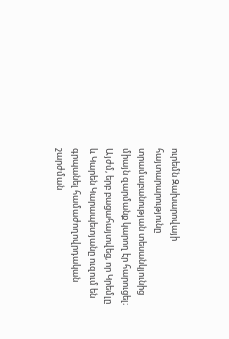ուրեմն Զախարովայի հայտարարությունը տրամաբանության տեսանկյունից միայն զարմանք կարող էր հարուցել։ Այժմ, երբ բացահայտվեց, որ Կրեմլը և Կարեն Կարապետյանը ուզում են գրպանել համաժողովրդական շարժման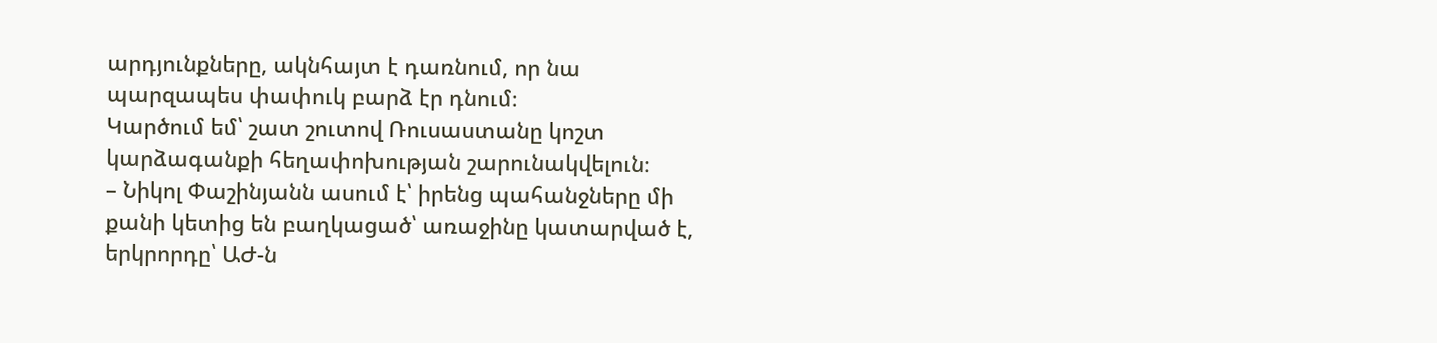արդյունքները, ակնհայտ է դառնում, որ նա պարզապես փափուկ բարձ էր դնում։
Կարծում եմ՝ շատ շուտով Ռուսաստանը կոշտ կարձագանքի հեղափոխության շարունակվելուն։
– Նիկոլ Փաշինյանն ասում է՝ իրենց պահանջները մի քանի կետից են բաղկացած՝ առաջինը կատարված է, երկրորդը՝ ԱԺ-ն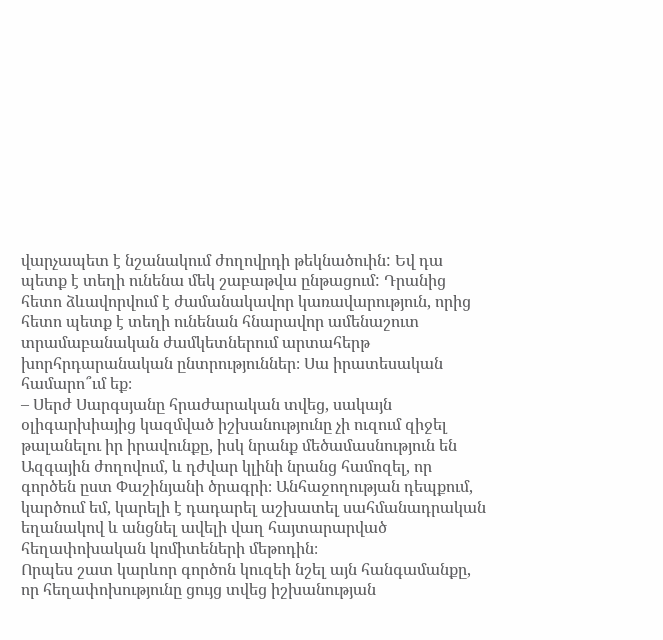վարչապետ է նշանակում ժողովրդի թեկնածուին: Եվ դա պետք է տեղի ունենա մեկ շաբաթվա ընթացում: Դրանից հետո ձևավորվում է ժամանակավոր կառավարություն, որից հետո պետք է տեղի ունենան հնարավոր ամենաշուտ տրամաբանական ժամկետներում արտահերթ խորհրդարանական ընտրություններ։ Սա իրատեսական համարո՞ւմ եք։
– Սերժ Սարգսյանը հրաժարական տվեց, սակայն օլիգարխիայից կազմված իշխանությունը չի ուզում զիջել թալանելու իր իրավունքը, իսկ նրանք մեծամասնություն են Ազգային ժողովում, և դժվար կլինի նրանց համոզել, որ գործեն ըստ Փաշինյանի ծրագրի։ Անհաջողության դեպքում, կարծում եմ, կարելի է դադարել աշխատել սահմանադրական եղանակով և անցնել ավելի վաղ հայտարարված հեղափոխական կոմիտեների մեթոդին։
Որպես շատ կարևոր գործոն կուզեի նշել այն հանգամանքը, որ հեղափոխությունը ցույց տվեց իշխանության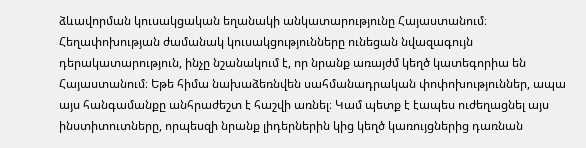ձևավորման կուսակցական եղանակի անկատարությունը Հայաստանում։ Հեղափոխության ժամանակ կուսակցությունները ունեցան նվազագույն դերակատարություն, ինչը նշանակում է, որ նրանք առայժմ կեղծ կատեգորիա են Հայաստանում։ Եթե հիմա նախաձեռնվեն սահմանադրական փոփոխություններ, ապա այս հանգամանքը անհրաժեշտ է հաշվի առնել։ Կամ պետք է էապես ուժեղացնել այս ինստիտուտները, որպեսզի նրանք լիդերներին կից կեղծ կառույցներից դառնան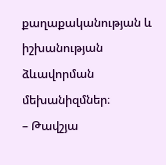քաղաքականության և իշխանության ձևավորման մեխանիզմներ։
– Թավշյա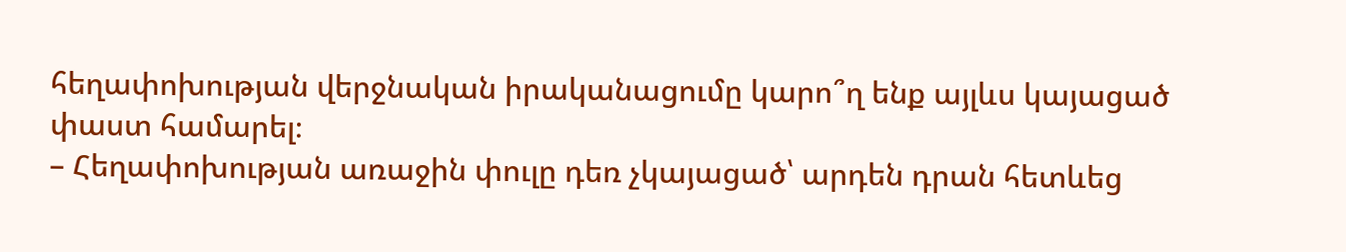հեղափոխության վերջնական իրականացումը կարո՞ղ ենք այլևս կայացած փաստ համարել։
– Հեղափոխության առաջին փուլը դեռ չկայացած՝ արդեն դրան հետևեց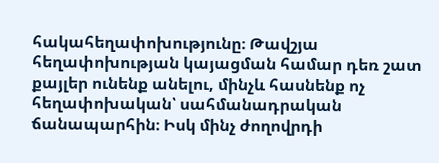հակահեղափոխությունը։ Թավշյա հեղափոխության կայացման համար դեռ շատ քայլեր ունենք անելու, մինչև հասնենք ոչ հեղափոխական՝ սահմանադրական ճանապարհին։ Իսկ մինչ ժողովրդի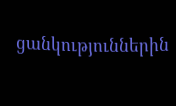ցանկություններին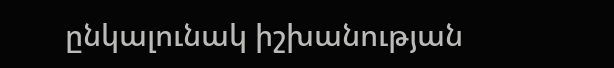ընկալունակ իշխանության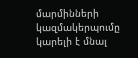մարմինների կազմակերպումը կարելի է մնալ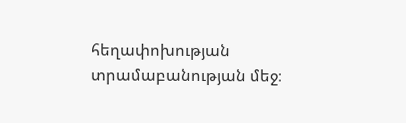հեղափոխության տրամաբանության մեջ։